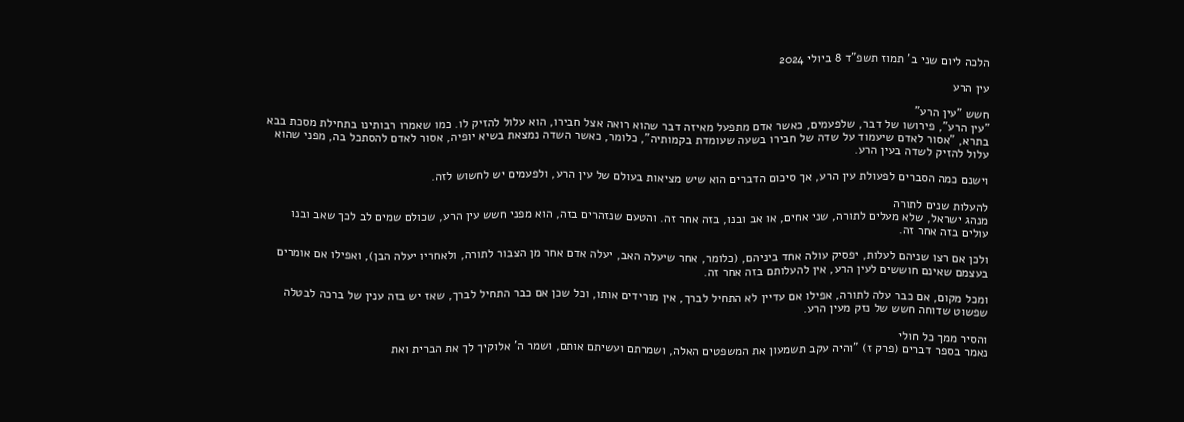הלכה ליום שני ב' תמוז תשפ"ד 8 ביולי 2024

עין הרע

חשש "עין הרע"
"עין הרע", פירושו של דבר, שלפעמים, כאשר אדם מתפעל מאיזה דבר שהוא רואה אצל חבירו, הוא עלול להזיק לו. כמו שאמרו רבותינו בתחילת מסכת בבא בתרא, "אסור לאדם שיעמוד על שדה של חבירו בשעה שעומדת בקמותיה", כלומר, כאשר השדה נמצאת בשיא יופיה, אסור לאדם להסתכל בה, מפני שהוא עלול להזיק לשדה בעין הרע.

וישנם כמה הסברים לפעולת עין הרע, אך סיכום הדברים הוא שיש מציאות בעולם של עין הרע, ולפעמים יש לחשוש לזה.

להעלות שנים לתורה
מנהג ישראל, שלא מעלים לתורה, שני אחים, או אב ובנו, בזה אחר זה. והטעם שנזהרים בזה, הוא מפני חשש עין הרע, שכולם שמים לב לכך שאב ובנו עולים בזה אחר זה.

ולכן אם רצו שניהם לעלות, יפסיק עולה אחד ביניהם, (כלומר, אחר שיעלה האב, יעלה אדם אחר מן הצבור לתורה, ולאחריו יעלה הבן), ואפילו אם אומרים בעצמם שאינם חוששים לעין הרע, אין להעלותם בזה אחר זה.

ומכל מקום, אם כבר עלה לתורה, אפילו אם עדיין לא התחיל לברך, אין מורידים אותו, וכל שכן אם כבר התחיל לברך, שאז יש בזה ענין של ברכה לבטלה שפשוט שדוחה חשש של נזק מעין הרע.

והסיר ממך כל חולי
נאמר בספר דברים (פרק ז) "והיה עקב תשמעון את המשפטים האלה, ושמרתם ועשיתם אותם, ושמר ה' אלוקיך לך את הברית ואת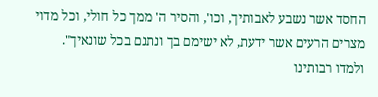החסד אשר נשבע לאבותיך, וכו', והסיר ה' ממך כל חולי, וכל מדוי מצרים הרעים אשר ידעת, לא ישימם בך ונתנם בכל שונאיך". ולמדו רבותינו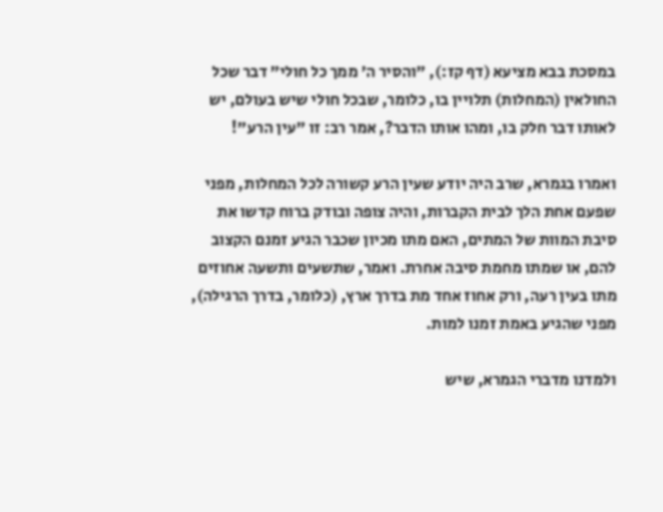במסכת בבא מציעא (דף קז:), "והסיר ה' ממך כל חולי" דבר שכל החולאין (המחלות) תלויין בו, כלומר, שבכל חולי שיש בעולם, יש לאותו דבר חלק בו, ומהו אותו הדבר?, אמר רב: זו "עין הרע"!

ואמרו בגמרא, שרב היה יודע שעין הרע קשורה לכל המחלות, מפני שפעם אחת הלך לבית הקברות, והיה צופה ובודק ברוח קדשו את סיבת המוות של המתים, האם מתו מכיון שכבר הגיע זמנם הקצוב להם, או שמתו מחמת סיבה אחרת. ואמר, שתשעים ותשעה אחוזים מתו בעין רעה, ורק אחוז אחד מת בדרך ארץ, (כלומר, בדרך הרגילה), מפני שהגיע באמת זמנו למות.

ולמדנו מדברי הגמרא, שיש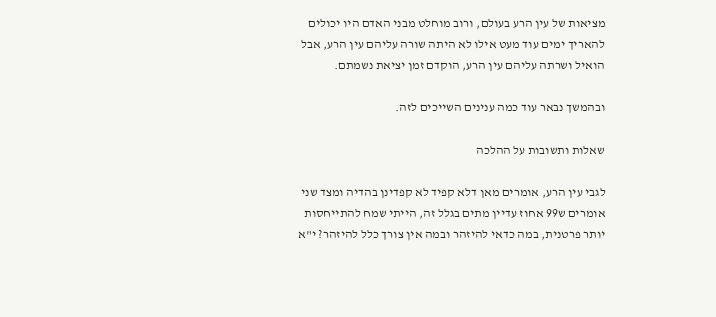מציאות של עין הרע בעולם, ורוב מוחלט מבני האדם היו יכולים להאריך ימים עוד מעט אילו לא היתה שורה עליהם עין הרע, אבל הואיל ושרתה עליהם עין הרע, הוקדם זמן יציאת נשמתם.

ובהמשך נבאר עוד כמה ענינים השייכים לזה.

שאלות ותשובות על ההלכה

לגבי עין הרע, אומרים מאן דלא קפיד לא קפדינן בהדיה ומצד שני אומרים ש99 אחוז עדיין מתים בגלל זה, הייתי שמח להתייחסות יותר פרטנית, במה כדאי להיזהר ובמה אין צורך כלל להיזהר? י"א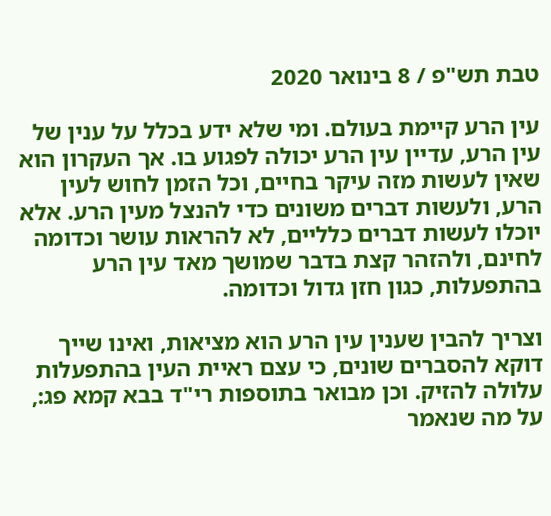טבת תש"פ / 8 בינואר 2020

עין הרע קיימת בעולם. ומי שלא ידע בכלל על ענין של עין הרע, עדיין עין הרע יכולה לפגוע בו. אך העקרון הוא שאין לעשות מזה עיקר בחיים, וכל הזמן לחוש לעין הרע, ולעשות דברים משונים כדי להנצל מעין הרע. אלא יוכלו לעשות דברים כלליים, לא להראות עושר וכדומה לחינם, ולהזהר קצת בדבר שמושך מאד עין הרע בהתפעלות, כגון חזן גדול וכדומה.

וצריך להבין שענין עין הרע הוא מציאות, ואינו שייך דוקא להסברים שונים, כי עצם ראיית העין בהתפעלות עלולה להזיק. וכן מבואר בתוספות רי"ד בבא קמא פג:, על מה שנאמר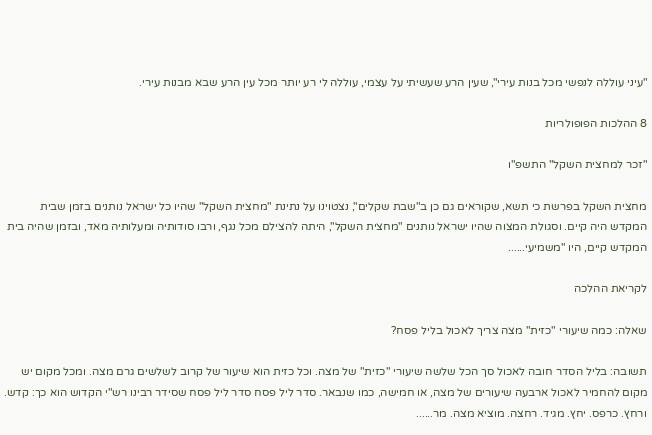"עיני עוללה לנפשי מכל בנות עירי", שעין הרע שעשיתי על עצמי, עוללה לי רע יותר מכל עין הרע שבא מבנות עירי.

8 ההלכות הפופולריות

"זכר למחצית השקל" התשפ"ו

מחצית השקל בפרשת כי תשא, שקוראים גם כן ב"שבת שקלים", נצטוינו על נתינת "מחצית השקל" שהיו כל ישראל נותנים בזמן שבית המקדש היה קיים. וסגולת המצוה שהיו ישראל נותנים "מחצית השקל", היתה להצילם מכל נגף, ורבו סודותיה ומעלותיה מאד, ובזמן שהיה בית המקדש קיים, היו "משמיעי......

לקריאת ההלכה

שאלה: כמה שיעורי "כזית" מצה צריך לאכול בליל פסח?

תשובה: בליל הסדר חובה לאכול סך הכל שלשה שיעורי "כזית" של מצה. וכל כזית הוא שיעור של קרוב לשלשים גרם מצה. ומכל מקום יש מקום להחמיר לאכול ארבעה שיעורים של מצה, או חמישה, כמו שנבאר. סדר ליל פסח סדר ליל פסח שסידר רבינו רש"י הקדוש הוא כך: קדש. ורחץ. כרפס. יחץ. מגיד. רחצה. מוציא מצה. מר......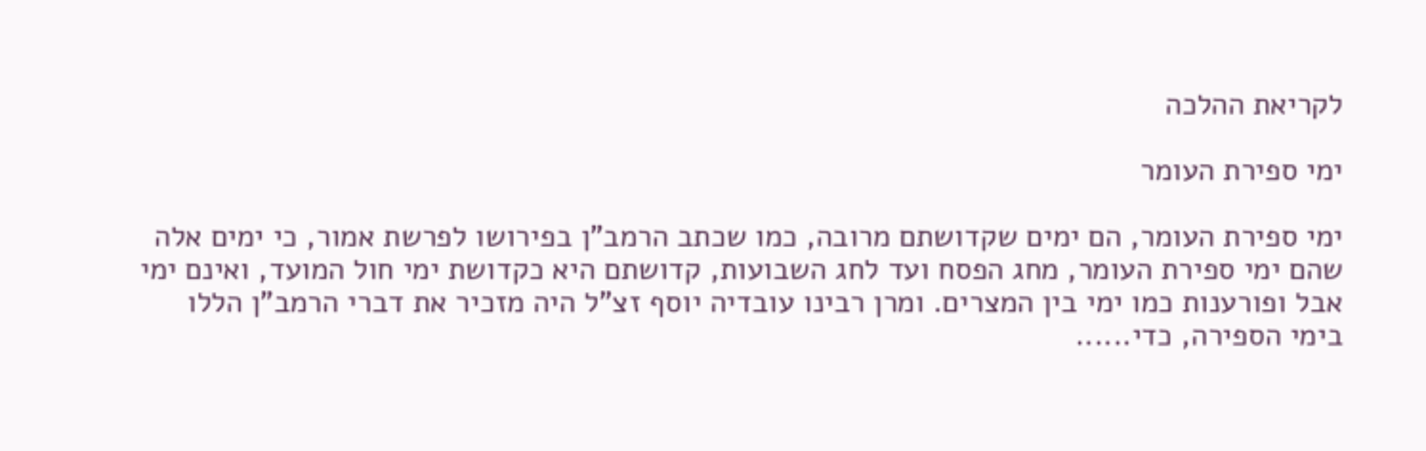לקריאת ההלכה

ימי ספירת העומר

ימי ספירת העומר, הם ימים שקדושתם מרובה, כמו שכתב הרמב"ן בפירושו לפרשת אמור, כי ימים אלה שהם ימי ספירת העומר, מחג הפסח ועד לחג השבועות, קדושתם היא כקדושת ימי חול המועד, ואינם ימי אבל ופורענות כמו ימי בין המצרים. ומרן רבינו עובדיה יוסף זצ"ל היה מזכיר את דברי הרמב"ן הללו בימי הספירה, כדי......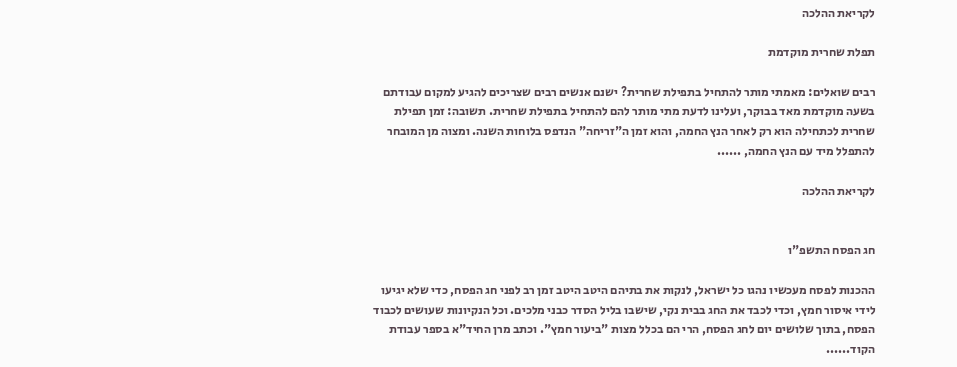לקריאת ההלכה

תפלת שחרית מוקדמת

רבים שואלים: מאמתי מותר להתחיל בתפילת שחרית? ישנם אנשים רבים שצריכים להגיע למקום עבודתם בשעה מוקדמת מאד בבוקר, ועלינו לדעת מתי מותר להם להתחיל בתפילת שחרית. תשובה: זמן תפילת שחרית לכתחילה הוא רק לאחר הנץ החמה, והוא זמן ה"זריחה" הנדפס בלוחות השנה. ומצוה מן המובחר להתפלל מיד עם הנץ החמה, ......

לקריאת ההלכה


חג הפסח התשפ"ו

ההכנות לפסח מעכשיו נהגו כל ישראל, לנקות את בתיהם היטב היטב זמן רב לפני חג הפסח, כדי שלא יגיעו לידי איסור חמץ, וכדי לכבד את החג בבית נקי, שישבו בליל הסדר כבני מלכים. וכל הנקיונות שעושים לכבוד הפסח, בתוך שלושים יום לחג הפסח, הרי הם בכלל מצות "ביעור חמץ". וכתב מרן החיד"א בספר עבודת הקוד......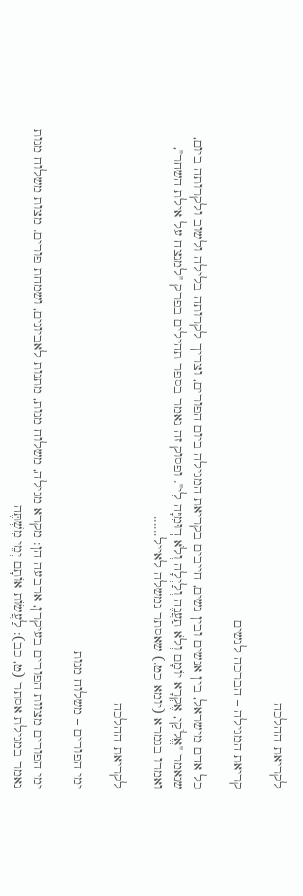לקריאת ההלכה

קריאת המגילה – הברכה לנשים

כל אדם מישראל, בין אנשים ובין נשים, חייבים בקריאת המגילה ביום הפורים, וצריך לקרותה בלילה ולשוב ולקרותה ביום, שנאמר "אֱלֹקַי, אֶקְרָא יוֹמָם וְלֹא תַעֲנֶה וְלַיְלָה וְלֹא דֽוּמִיָּה לִי". ופסוק זה נאמר בספר תהילים בפרק "למנצח על אילת השחר", ואמרו בגמרא (יומא כט.) שאסתר נמשלה לאייל......

לקריאת ההלכה

ימי הפורים – משלוח מנות

ימי הפורים מצוות הפורים בעיקרן, ארבעה הן: מקרא מגילה, משלוח מנות, מתנות לאביונים, ושמחת פורים. מצות משלוח מנות נאמר במגילת אסתר (ט, כב): לַעֲשׂוֹת אוֹתָם יְמֵי מִשְׁתֶּה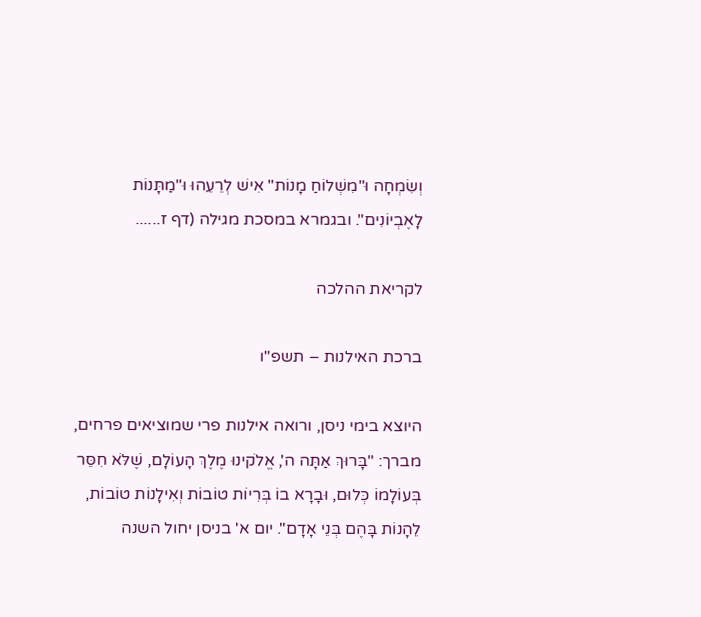וְשִׂמְחָה וּ"מִשְׁלוֹחַ מָנוֹת" אִישׁ לְרֵעֵהוּ וּ"מַתָּנוֹת לָאֶבְיוֹנִים". ובגמרא במסכת מגילה (דף ז......

לקריאת ההלכה

ברכת האילנות – תשפ"ו

היוצא בימי ניסן, ורואה אילנות פרי שמוציאים פרחים, מברך: "בָּרוּךְ אַתָּה ה', אֱלֹקינוּ מֶלֶךְ הָעוֹלָם, שֶׁלֹּא חִסֵּר בְּעוֹלָמוֹ כְּלוּם, וּבָרָא בוֹ בְּרִיוֹת טוֹבוֹת וְאִילָנוֹת טוֹבוֹת, לֵהָנוֹת בָּהֶם בְּנֵי אָדָם". יום א' בניסן יחול השנה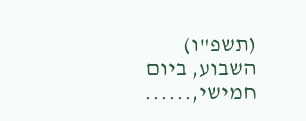(תשפ"ו) השבוע, ביום חמישי,......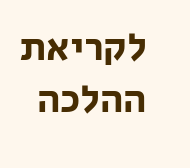לקריאת ההלכה